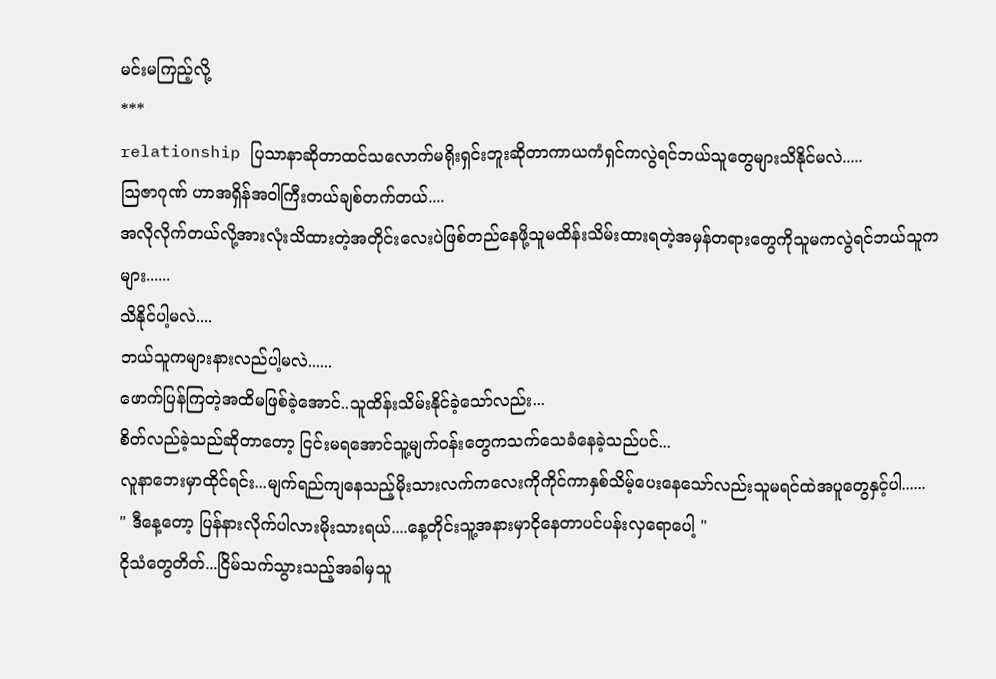မင်းမကြည့်လို့
***
relationship ပြသာနာဆိုတာထင်သလောက်မရိုးရှင်းဘူးဆိုတာကာယကံရှင်ကလွဲရင်ဘယ်သူတွေများသိနိုင်မလဲ.....
သြဇာဂုဏ် ဟာအရှိန်အဝါကြီးတယ်ချစ်တက်တယ်....
အလိုလိုက်တယ်လို့အားလုံးသိထားတဲ့အတိုင်းလေးပဲဖြစ်တည်နေဖို့သူမထိန်းသိမ်းထားရတဲ့အမှန်တရားတွေကိုသူမကလွဲရင်ဘယ်သူကများ......
သိနိုင်ပါ့မလဲ....
ဘယ်သူကများနားလည်ပါ့မလဲ......
ဖောက်ပြန်ကြတဲ့အထိမဖြစ်ခဲ့အောင်..သူထိန်းသိမ်းနိုင်ခဲ့သော်လည်း...
စိတ်လည်ခဲ့သည်ဆိုတာတော့ ငြင်းမရအောင်သူ့မျက်ဝန်းတွေကသက်သေခံနေခဲ့သည်ပင်...
လူနာဘေးမှာထိုင်ရင်း...မျက်ရည်ကျနေသည့်မိုးသားလက်ကလေးကိုကိုင်ကာနှစ်သိမ့်ပေးနေသော်လည်းသူမရင်ထဲအပူတွေနှင့်ပါ......
" ဒီနေ့တော့ ပြန်နားလိုက်ပါလားမိုးသားရယ်....နေ့တိုင်းသူ့အနားမှာငိုနေတာပင်ပန်းလှရောပေါ့ "
ငိုသံတွေတိတ်...ငြိမ်သက်သွားသည့်အခါမှသူ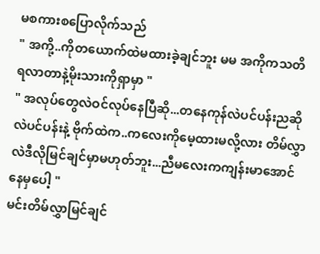မစကားစပြောလိုက်သည်
" အကို့..ကိုတယောက်ထဲမထားခဲ့ချင်ဘူး မမ အကိုကသတိရလာတာနဲ့မိုးသားကိုရှာမှာ "
" အလုပ်တွေလဲဝင်လုပ်နေပြီဆို...တနေကုန်လဲပင်ပန်းညဆိုလဲပင်ပန်းနဲ့ ဗိုက်ထဲက..ကလေးကိုမေ့ထားမလို့လား တိမ်လွှာလဲဒီလိုမြင်ချင်မှာမဟုတ်ဘူး...ညီမလေးကကျန်းမာအောင်နေမှပေါ့ "
မင်းတိမ်လွှာမြင်ချင်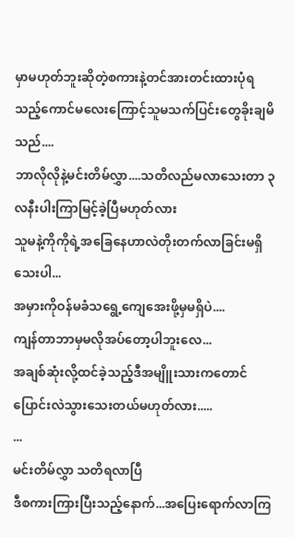မှာမဟုတ်ဘူးဆိုတဲ့စကားနဲ့တင်အားတင်းထားပုံရသည့်ကောင်မလေးကြောင့်သူမသက်ပြင်းတွေခိုးချမိသည်....
ဘာလိုလိုနဲ့မင်းတိမ်လွှာ....သတိလည်မလာသေးတာ ၃လနီးပါးကြာမြင့်ခဲ့ပြီမဟုတ်လား
သူမနဲ့ကိုကိုရဲ့အခြေနေဟာလဲတိုးတက်လာခြင်းမရှိသေးပါ...
အမှားကိုဝန်မခံသရွေ့ကျေအေးဖို့မှမရှိပဲ....
ကျန်တာဘာမှမလိုအပ်တော့ပါဘူးလေ...
အချစ်ဆုံးလို့ထင်ခဲ့သည့်ဒီအမျိူးသားကတောင်ပြောင်းလဲသွားသေးတယ်မဟုတ်လား.....
...
မင်းတိမ်လွှာ သတိရလာပြီ
ဒီစကားကြားပြီးသည့်နောက်...အပြေးရောက်လာကြ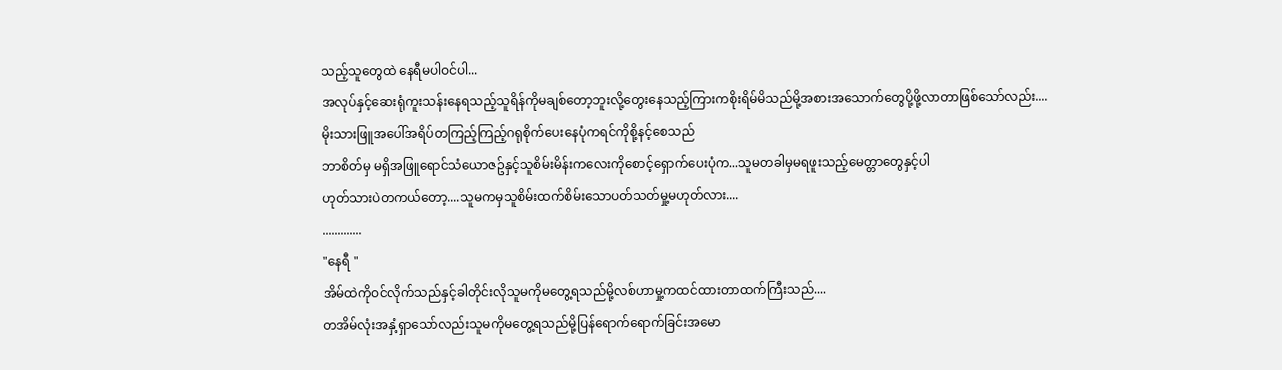သည့်သူတွေထဲ နေရီမပါဝင်ပါ...
အလုပ်နှင့်ဆေးရုံကူးသန်းနေရသည့်သူရိန်ကိုမချစ်တော့ဘူးလို့တွေးနေသည့်ကြားကစိုးရိမ်မိသည်မို့အစားအသောက်တွေပို့ဖို့လာတာဖြစ်သော်လည်း....
မိုးသားဖြူအပေါ်အရိပ်တကြည့်ကြည့်ဂရုစိုက်ပေးနေပုံကရင်ကိုစို့နင့်စေသည်
ဘာစိတ်မှ မရှိအဖြူရောင်သံယောဇဥ်နှင့်သူစိမ်းမိန်းကလေးကိုစောင့်ရှောက်ပေးပုံက...သူမတခါမှမရဖူးသည့်မေတ္တာတွေနှင့်ပါ
ဟုတ်သားပဲတကယ်တော့....သူမကမှသူစိမ်းထက်စိမ်းသောပတ်သတ်မှု့မဟုတ်လား....
.............
"နေရီ "
အိမ်ထဲကိုဝင်လိုက်သည်နှင့်ခါတိုင်းလိုသူမကိုမတွေ့ရသည်မို့လစ်ဟာမှု့ကထင်ထားတာထက်ကြီးသည်....
တအိမ်လုံးအနှံ့ရှာသော်လည်းသူမကိုမတွေ့ရသည်မို့ပြန်ရောက်ရောက်ခြင်းအမော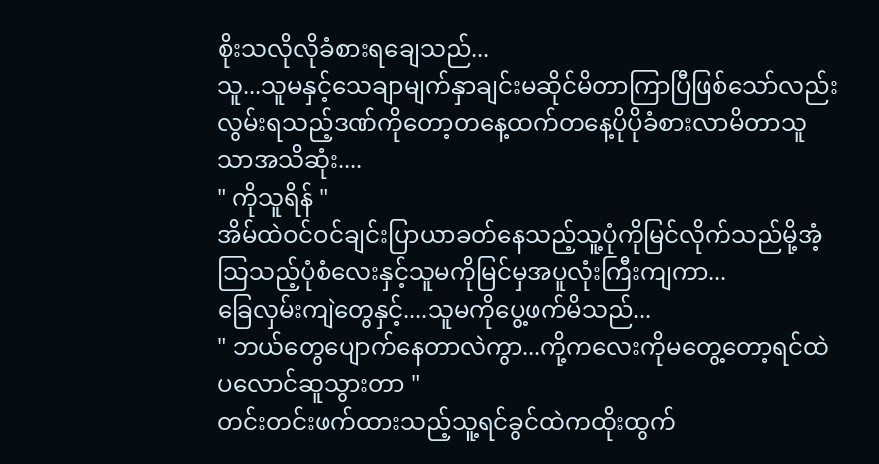စိုးသလိုလိုခံစားရချေသည်...
သူ...သူမနှင့်သေချာမျက်နှာချင်းမဆိုင်မိတာကြာပြီဖြစ်သော်လည်းလွမ်းရသည့်ဒဏ်ကိုတော့တနေ့ထက်တနေ့ပိုပိုခံစားလာမိတာသူသာအသိဆုံး....
" ကိုသူရိန် "
အိမ်ထဲဝင်ဝင်ချင်းပြာယာခတ်နေသည့်သူ့ပုံကိုမြင်လိုက်သည်မို့အံ့သြသည့်ပုံစံလေးနှင့်သူမကိုမြင်မှအပူလုံးကြီးကျကာ...
ခြေလှမ်းကျဲတွေနှင့်....သူမကိုပွေ့ဖက်မိသည်...
" ဘယ်တွေပျောက်နေတာလဲကွာ...ကို့ကလေးကိုမတွေ့တော့ရင်ထဲပလောင်ဆူသွားတာ "
တင်းတင်းဖက်ထားသည့်သူ့ရင်ခွင်ထဲကထိုးထွက်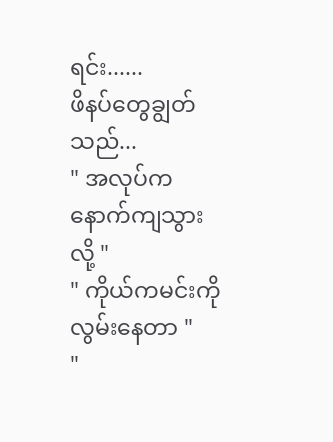ရင်း......
ဖိနပ်တွေချွတ်သည်...
" အလုပ်က နောက်ကျသွားလို့ "
" ကိုယ်ကမင်းကိုလွမ်းနေတာ "
"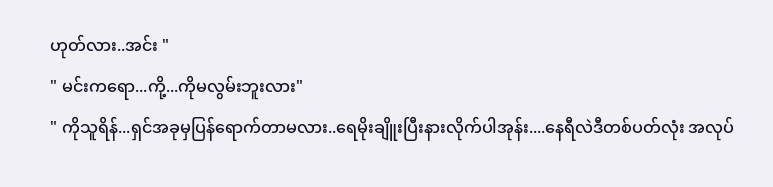ဟုတ်လား..အင်း "
" မင်းကရော...ကို့...ကိုမလွမ်းဘူးလား"
" ကိုသူရိန်...ရှင်အခုမှပြန်ရောက်တာမလား..ရေမိုးချိူးပြီးနားလိုက်ပါအုန်း....နေရီလဲဒီတစ်ပတ်လုံး အလုပ်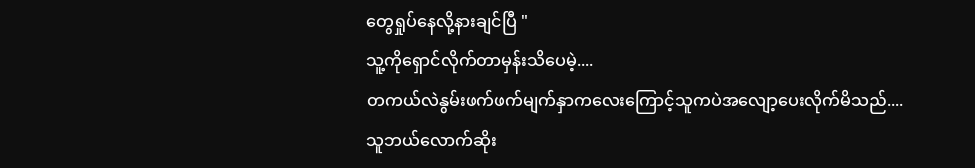တွေရှုပ်နေလို့နားချင်ပြီ "
သူ့ကိုရှောင်လိုက်တာမှန်းသိပေမဲ့....
တကယ်လဲနွမ်းဖက်ဖက်မျက်နှာကလေးကြောင့်သူကပဲအလျော့ပေးလိုက်မိသည်....
သူဘယ်လောက်ဆိုး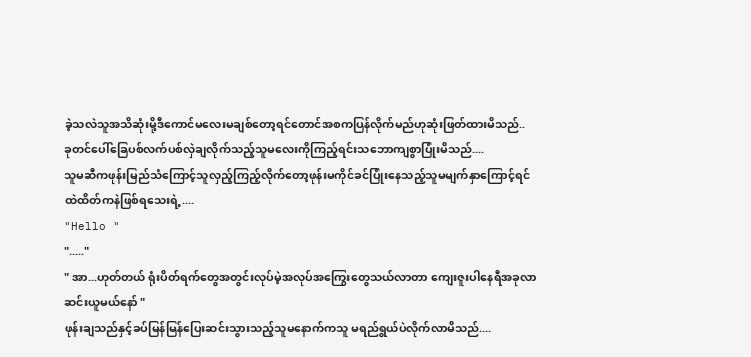ခဲ့သလဲသူအသိဆုံးမို့ဒီကောင်မလေးမချစ်တော့ရင်တောင်အစကပြန်လိုက်မည်ဟုဆုံးဖြတ်ထားမိသည်..
ခုတင်ပေါ်ခြေပစ်လက်ပစ်လှဲချလိုက်သည့်သူမလေးကိုကြည့်ရင်းသဘောကျစွာပြုံးမိသည်....
သူမဆီကဖုန်းမြည်သံကြောင့်သူလှည့်ကြည့်လိုက်တော့ဖုန်းမကိုင်ခင်ပြုံးနေသည့်သူမမျက်နှာကြောင့်ရင်ထဲထိတ်ကနဲဖြစ်ရသေးရဲ့....
"Hello "
"....."
" အာ...ဟုတ်တယ် ရုံးပိတ်ရက်တွေအတွင်းလုပ်မဲ့အလုပ်အကြွေးတွေသယ်လာတာ ကျေးဇူးပါနေရီအခုလာဆင်းယူမယ်နော် "
ဖုန်းချသည်နှင့်ခပ်မြန်မြန်ပြေးဆင်းသွားသည့်သူမနောက်ကသူ မရည်ရွယ်ပဲလိုက်လာမိသည်....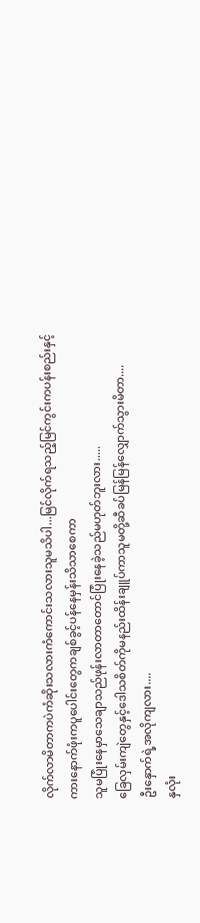လိုက်လာမိတာကပဲကံဆိုးသလားကံကောင်းသလားသူမသိပါ...မြင်လိုက်ရသည့်မြင်ကွင်းကပန်းစည်းနှင့်ကားနောက်ဖုံးကပူပေါင်းတွေကချစ်ခွင့်ပန်နေမှန်းသိသာစေကာ
သူမပြုံးနေမှာသေချာသည်ဖုန်းလာတာတောင်ပြုံးနေခဲ့သည်မဟုတ်ဘူးလား.....
ခြေလှမ်းကျဲတွေနှင့်ဒေါသစိတ်ကိုမနည်းထိန်းချူပ်ကာသူမတို့ဆီခပ်မြန်မြန်လျှောက်သွားမိတာ....
ဦးနှောက်ရဲ့အလိုကျလား....
နှလုံး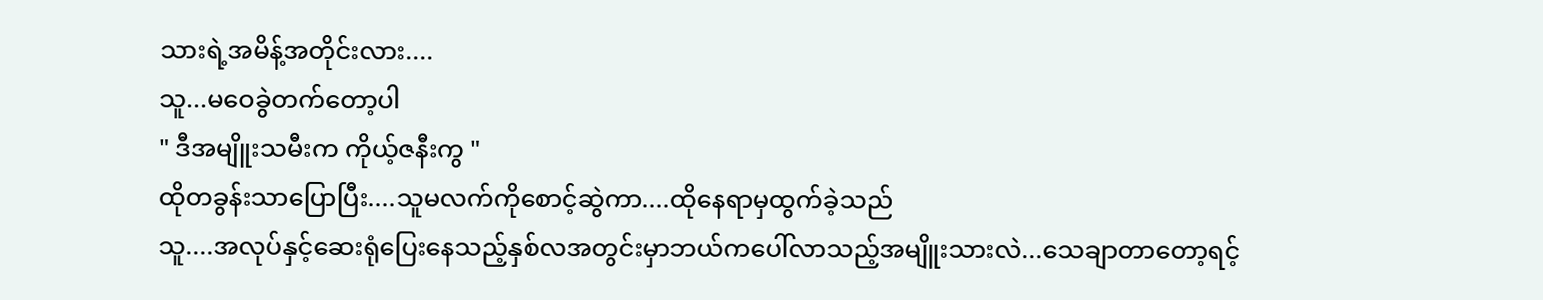သားရဲ့အမိန့်အတိုင်းလား....
သူ...မဝေခွဲတက်တော့ပါ
" ဒီအမျိူးသမီးက ကိုယ့်ဇနီးကွ "
ထိုတခွန်းသာပြောပြီး....သူမလက်ကိုစောင့်ဆွဲကာ....ထိုနေရာမှထွက်ခဲ့သည်
သူ....အလုပ်နှင့်ဆေးရုံပြေးနေသည့်နှစ်လအတွင်းမှာဘယ်ကပေါ်လာသည့်အမျိူးသားလဲ...သေချာတာတော့ရင့်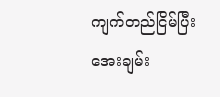ကျက်တည်ငြိမ်ပြီးအေးချမ်း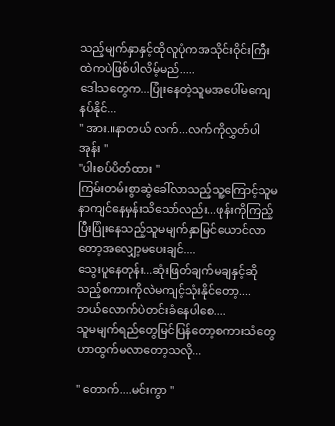သည့်မျက်နှာနှင့်ထိုလူပုံကအသိုင်းဝိုင်းကြီးထဲကပဲဖြစ်ပါလိမ့်မည်.....
ဒေါသတွေက...ပြုံးနေတဲ့သူမအပေါ်မကျေနပ်နိုင်...
" အား.။နာတယ် လက်...လက်ကိုလွှတ်ပါအုန်း "
"ပါးစပ်ပိတ်ထား "
ကြမ်းတမ်းစွာဆွဲခေါ်လာသည့်သူ့ကြောင့်သူမနာကျင်နေမှန်းသိသော်လည်း...ဖုန်းကိုကြည့်ပြီးပြုံးနေသည့်သူမမျက်နှာမြင်ယောင်လာတော့အလျှော့မပေးချင်....
သွေးပူနေတုန်း...ဆုံးဖြတ်ချက်မချနှင့်ဆိုသည့်စကားကိုလဲမကျင့်သုံးနိုင်တော့....
ဘယ်လောက်ပဲတင်းခံနေပါစေ....
သူမမျက်ရည်တွေမြင်ပြန်တော့စကားသံတွေဟာထွက်မလာတော့သလို...

" တောက်....မင်းကွာ "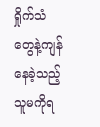ရှိုက်သံတွေနဲ့ကျန်နေခဲ့သည့်သူမကိုရ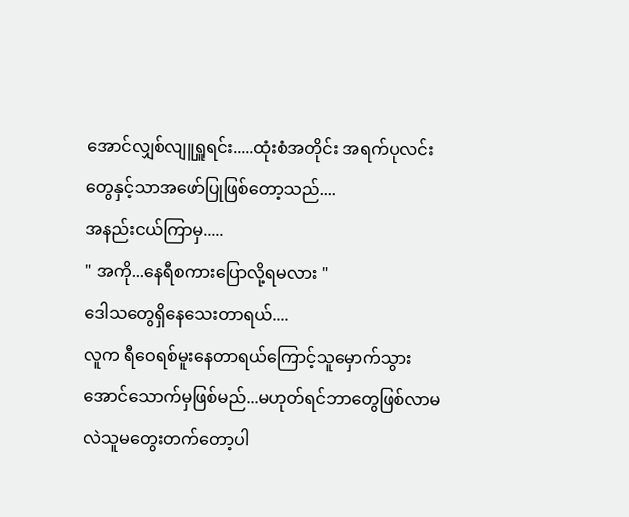အောင်လျှစ်လျူရှူရင်း.....ထုံးစံအတိုင်း အရက်ပုလင်းတွေနှင့်သာအဖော်ပြုဖြစ်တော့သည်....
အနည်းငယ်ကြာမှ.....
" အကို...နေရီစကားပြောလို့ရမလား "
ဒေါသတွေရှိနေသေးတာရယ်....
လူက ရီဝေရစ်မူးနေတာရယ်ကြောင့်သူမှောက်သွားအောင်သောက်မှဖြစ်မည်...မဟုတ်ရင်ဘာတွေဖြစ်လာမလဲသူမတွေးတက်တော့ပါ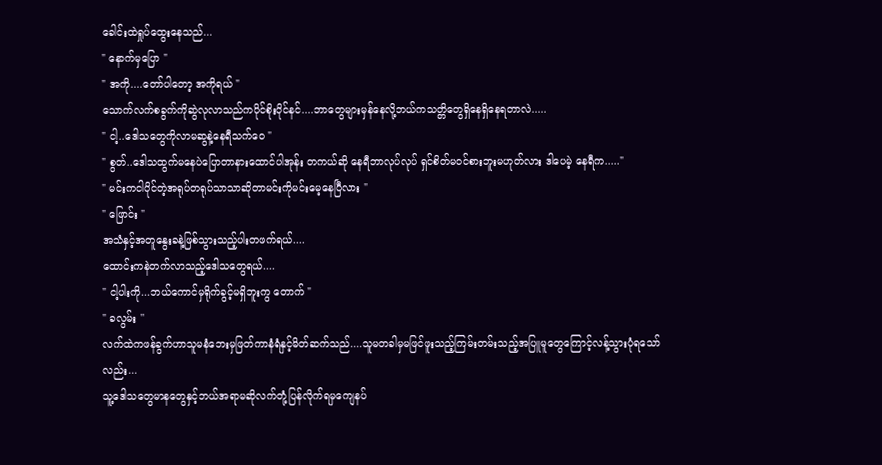ခေါင်းထဲရှုပ်ထွေးနေသည်...
" နောက်မှပြော "
" အကို....တော်ပါတော့ အကိုရယ် "
သောက်လက်စခွက်ကိုဆွဲလုလာသည်ကပိုင်စိုးပိုင်နင်....ဘာတွေများမှန်နေလို့ဘယ်ကသတ္တိတွေရှိနေရှိနေရတာလဲ.....
" ငါ့..ဒေါသတွေကိုလာမဆွနဲ့နေရီသက်ဝေ "
" စွတ်..ဒေါသထွက်မနေပဲပြောတာနားထောင်ပါအုန်း တကယ်ဆို နေရီဘာလုပ်လုပ် ရှင်စိတ်မဝင်စားဘူးမဟုတ်လား ဒါပေမဲ့ နေရီက....."
" မင်းကငါပိုင်တဲ့အရုပ်တရုပ်သာသာဆိုတာမင်းကိုမင်းမေ့နေပြီလား "
" ဖြောင်း "
အသံနှင့်အတူနွေးခနဲ့ဖြစ်သွားသည့်ပါးတဖက်ရယ်....
ထောင်းကနဲတက်လာသည့်ဒေါသတွေရယ်....
" ငါ့ပါးကို...ဘယ်ကောင်မှရိုက်ခွင့်မရှိဘူးကွ တောက် "
" ခလွမ်း ''
လက်ထဲကဖန်ခွက်ဟာသူမနံဘေးမှဖြတ်ကာနံရံနှင့်မိတ်ဆက်သည်....သူမတခါမှမဖြင်ဖူးသည့်ကြမ်းတမ်းသည့်အပြူမူတွေကြောင့်လန့်သွားပုံရသော်လည်း...
သူ့ဒေါသတွေမာနတွေနှင့်ဘယ်အရာမဆိုလက်တုံ့ပြန်လိုက်ရမှကျေနပ်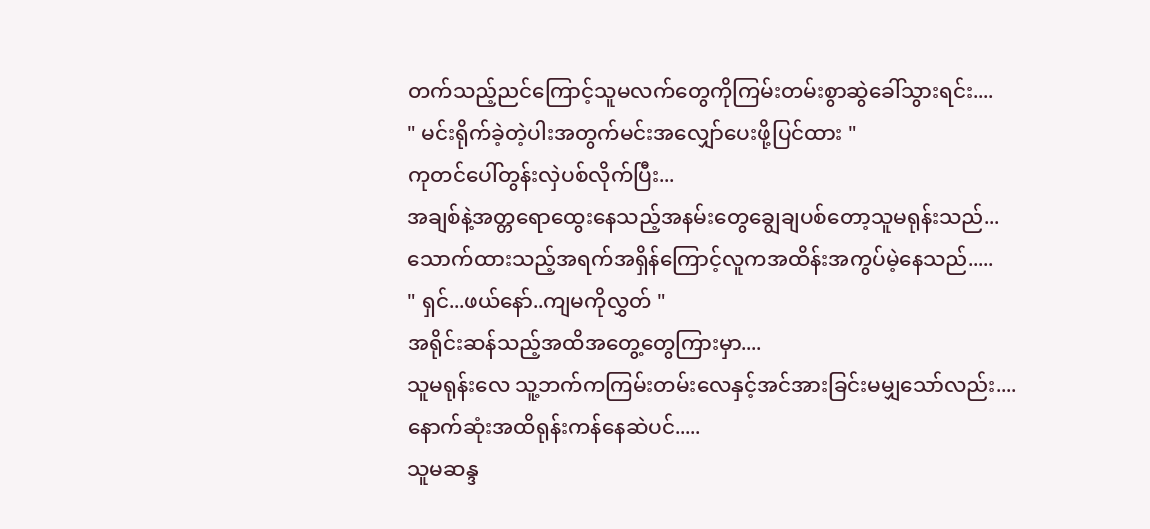တက်သည့်ညင်ကြောင့်သူမလက်တွေကိုကြမ်းတမ်းစွာဆွဲခေါ်သွားရင်း....
" မင်းရိုက်ခဲ့တဲ့ပါးအတွက်မင်းအလျှော်ပေးဖို့ပြင်ထား "
ကုတင်ပေါ်တွန်းလှဲပစ်လိုက်ပြီး...
အချစ်နဲ့အတ္တရောထွေးနေသည့်အနမ်းတွေချွေချပစ်တော့သူမရုန်းသည်...
သောက်ထားသည့်အရက်အရှိန်ကြောင့်လူကအထိန်းအကွပ်မဲ့နေသည်.....
" ရှင်...ဖယ်နော်..ကျမကိုလွှတ် "
အရိုင်းဆန်သည့်အထိအတွေ့တွေကြားမှာ....
သူမရုန်းလေ သူ့ဘက်ကကြမ်းတမ်းလေနှင့်အင်အားခြင်းမမျှသော်လည်း....
နောက်ဆုံးအထိရုန်းကန်နေဆဲပင်.....
သူမဆန္ဒ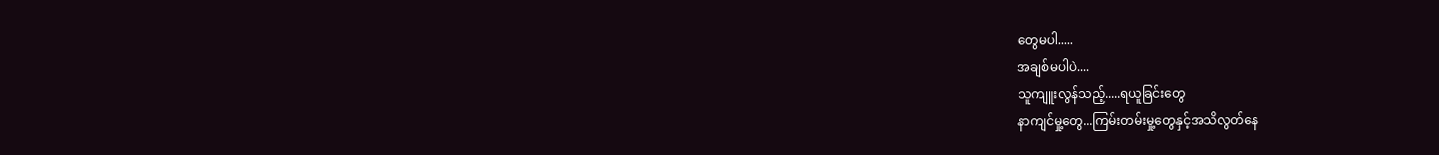တွေမပါ.....
အချစ်မပါပဲ....
သူကျူးလွန်သည့်.....ရယူခြင်းတွေ
နာကျင်မှု့တွေ...ကြမ်းတမ်းမှု့တွေနှင့်အသိလွတ်နေ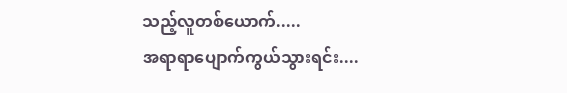သည့်လူတစ်ယောက်.....
အရာရာပျောက်ကွယ်သွားရင်း....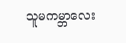သူမကမ္ဘာလေး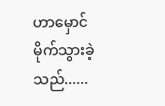ဟာမှောင်မိုက်သွားခဲ့သည်......